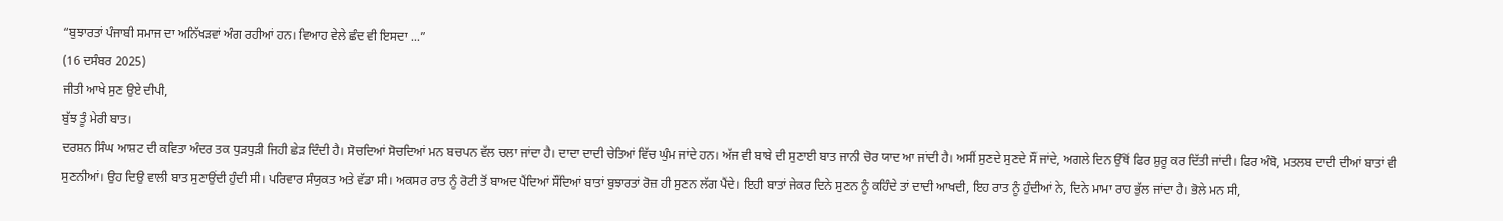“ਬੁਝਾਰਤਾਂ ਪੰਜਾਬੀ ਸਮਾਜ ਦਾ ਅਨਿੱਖੜਵਾਂ ਅੰਗ ਰਹੀਆਂ ਹਨ। ਵਿਆਹ ਵੇਲੇ ਛੰਦ ਵੀ ਇਸਦਾ ...”
(16 ਦਸੰਬਰ 2025)
ਜੀਤੀ ਆਖੇ ਸੁਣ ਉਏ ਦੀਪੀ,
ਬੁੱਝ ਤੂੰ ਮੇਰੀ ਬਾਤ।
ਦਰਸ਼ਨ ਸਿੰਘ ਆਸ਼ਟ ਦੀ ਕਵਿਤਾ ਅੰਦਰ ਤਕ ਧੁੜਧੁੜੀ ਜਿਹੀ ਛੇੜ ਦਿੰਦੀ ਹੈ। ਸੋਚਦਿਆਂ ਸੋਚਦਿਆਂ ਮਨ ਬਚਪਨ ਵੱਲ ਚਲਾ ਜਾਂਦਾ ਹੈ। ਦਾਦਾ ਦਾਦੀ ਚੇਤਿਆਂ ਵਿੱਚ ਘੁੰਮ ਜਾਂਦੇ ਹਨ। ਅੱਜ ਵੀ ਬਾਬੇ ਦੀ ਸੁਣਾਈ ਬਾਤ ਜਾਨੀ ਚੋਰ ਯਾਦ ਆ ਜਾਂਦੀ ਹੈ। ਅਸੀਂ ਸੁਣਦੇ ਸੁਣਦੇ ਸੌਂ ਜਾਂਦੇ, ਅਗਲੇ ਦਿਨ ਉੱਥੋਂ ਫਿਰ ਸ਼ੁਰੂ ਕਰ ਦਿੱਤੀ ਜਾਂਦੀ। ਫਿਰ ਅੰਬੋ, ਮਤਲਬ ਦਾਦੀ ਦੀਆਂ ਬਾਤਾਂ ਵੀ ਸੁਣਨੀਆਂ। ਉਹ ਦਿਉ ਵਾਲੀ ਬਾਤ ਸੁਣਾਉਂਦੀ ਹੁੰਦੀ ਸੀ। ਪਰਿਵਾਰ ਸੰਯੁਕਤ ਅਤੇ ਵੱਡਾ ਸੀ। ਅਕਸਰ ਰਾਤ ਨੂੰ ਰੋਟੀ ਤੋਂ ਬਾਅਦ ਪੈਂਦਿਆਂ ਸੌਂਦਿਆਂ ਬਾਤਾਂ ਬੁਝਾਰਤਾਂ ਰੋਜ਼ ਹੀ ਸੁਣਨ ਲੱਗ ਪੈਂਦੇ। ਇਹੀ ਬਾਤਾਂ ਜੇਕਰ ਦਿਨੇ ਸੁਣਨ ਨੂੰ ਕਹਿੰਦੇ ਤਾਂ ਦਾਦੀ ਆਖਦੀ, ਇਹ ਰਾਤ ਨੂੰ ਹੁੰਦੀਆਂ ਨੇ, ਦਿਨੇ ਮਾਮਾ ਰਾਹ ਭੁੱਲ ਜਾਂਦਾ ਹੈ। ਭੋਲੇ ਮਨ ਸੀ,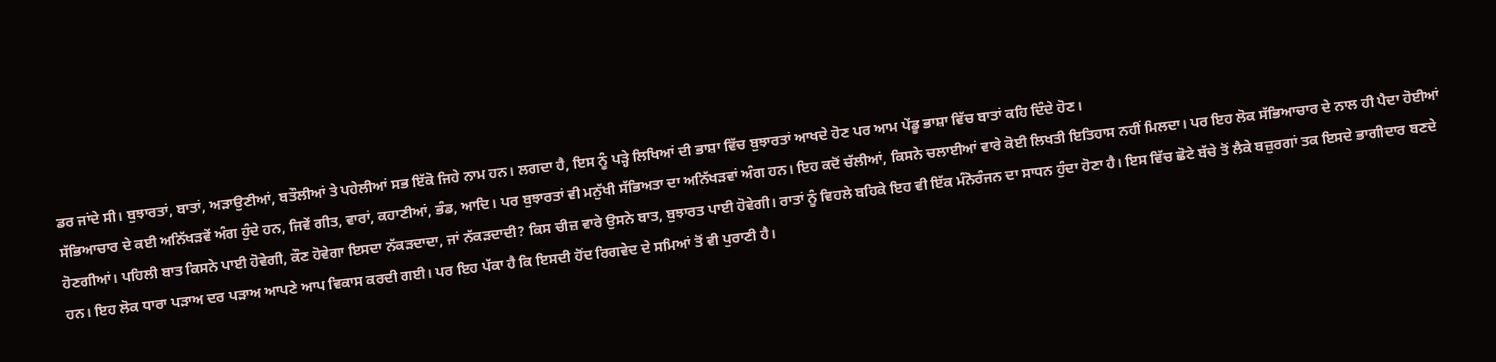ਡਰ ਜਾਂਦੇ ਸੀ। ਬੁਝਾਰਤਾਂ, ਬਾਤਾਂ, ਅੜਾਉਣੀਆਂ, ਬਤੌਲੀਆਂ ਤੇ ਪਹੇਲੀਆਂ ਸਭ ਇੱਕੋ ਜਿਹੇ ਨਾਮ ਹਨ। ਲਗਦਾ ਹੈ, ਇਸ ਨੂੰ ਪੜ੍ਹੇ ਲਿਖਿਆਂ ਦੀ ਭਾਸ਼ਾ ਵਿੱਚ ਬੁਝਾਰਤਾਂ ਆਖਦੇ ਹੋਣ ਪਰ ਆਮ ਪੇਂਡੂ ਭਾਸ਼ਾ ਵਿੱਚ ਬਾਤਾਂ ਕਹਿ ਦਿੰਦੇ ਹੋਣ।
ਸੱਭਿਆਚਾਰ ਦੇ ਕਈ ਅਨਿੱਖੜਵੇਂ ਅੰਗ ਹੁੰਦੇ ਹਨ, ਜਿਵੇਂ ਗੀਤ, ਵਾਰਾਂ, ਕਹਾਣੀਆਂ, ਭੰਡ, ਆਦਿ। ਪਰ ਬੁਝਾਰਤਾਂ ਵੀ ਮਨੁੱਖੀ ਸੱਭਿਅਤਾ ਦਾ ਅਨਿੱਖੜਵਾਂ ਅੰਗ ਹਨ। ਇਹ ਕਦੋਂ ਚੱਲੀਆਂ, ਕਿਸਨੇ ਚਲਾਈਆਂ ਵਾਰੇ ਕੋਈ ਲਿਖਤੀ ਇਤਿਹਾਸ ਨਹੀਂ ਮਿਲਦਾ। ਪਰ ਇਹ ਲੋਕ ਸੱਭਿਆਚਾਰ ਦੇ ਨਾਲ ਹੀ ਪੈਦਾ ਹੋਈਆਂ ਹੋਣਗੀਆਂ। ਪਹਿਲੀ ਬਾਤ ਕਿਸਨੇ ਪਾਈ ਹੋਵੇਗੀ, ਕੌਣ ਹੋਵੇਗਾ ਇਸਦਾ ਨੱਕੜਦਾਦਾ, ਜਾਂ ਨੱਕੜਦਾਦੀ? ਕਿਸ ਚੀਜ਼ ਵਾਰੇ ਉਸਨੇ ਬਾਤ, ਬੁਝਾਰਤ ਪਾਈ ਹੋਵੇਗੀ। ਰਾਤਾਂ ਨੂੰ ਵਿਹਲੇ ਬਹਿਕੇ ਇਹ ਵੀ ਇੱਕ ਮੰਨੋਰੰਜਨ ਦਾ ਸਾਧਨ ਹੁੰਦਾ ਹੋਣਾ ਹੈ। ਇਸ ਵਿੱਚ ਛੋਟੇ ਬੱਚੇ ਤੋਂ ਲੈਕੇ ਬਜ਼ੁਰਗਾਂ ਤਕ ਇਸਦੇ ਭਾਗੀਦਾਰ ਬਣਦੇ ਹਨ। ਇਹ ਲੋਕ ਧਾਰਾ ਪੜਾਅ ਦਰ ਪੜਾਅ ਆਪਣੇ ਆਪ ਵਿਕਾਸ ਕਰਦੀ ਗਈ। ਪਰ ਇਹ ਪੱਕਾ ਹੈ ਕਿ ਇਸਦੀ ਹੋਂਦ ਰਿਗਵੇਦ ਦੇ ਸਮਿਆਂ ਤੋਂ ਵੀ ਪੁਰਾਣੀ ਹੈ।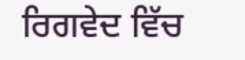ਰਿਗਵੇਦ ਵਿੱਚ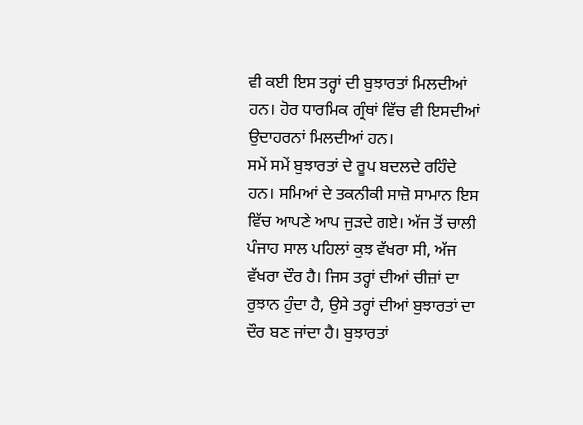ਵੀ ਕਈ ਇਸ ਤਰ੍ਹਾਂ ਦੀ ਬੁਝਾਰਤਾਂ ਮਿਲਦੀਆਂ ਹਨ। ਹੋਰ ਧਾਰਮਿਕ ਗ੍ਰੰਥਾਂ ਵਿੱਚ ਵੀ ਇਸਦੀਆਂ ਉਦਾਹਰਨਾਂ ਮਿਲਦੀਆਂ ਹਨ।
ਸਮੇਂ ਸਮੇਂ ਬੁਝਾਰਤਾਂ ਦੇ ਰੂਪ ਬਦਲਦੇ ਰਹਿੰਦੇ ਹਨ। ਸਮਿਆਂ ਦੇ ਤਕਨੀਕੀ ਸਾਜ਼ੋ ਸਾਮਾਨ ਇਸ ਵਿੱਚ ਆਪਣੇ ਆਪ ਜੁੜਦੇ ਗਏ। ਅੱਜ ਤੋਂ ਚਾਲੀ ਪੰਜਾਹ ਸਾਲ ਪਹਿਲਾਂ ਕੁਝ ਵੱਖਰਾ ਸੀ, ਅੱਜ ਵੱਖਰਾ ਦੌਰ ਹੈ। ਜਿਸ ਤਰ੍ਹਾਂ ਦੀਆਂ ਚੀਜ਼ਾਂ ਦਾ ਰੁਝਾਨ ਹੁੰਦਾ ਹੈ, ਉਸੇ ਤਰ੍ਹਾਂ ਦੀਆਂ ਬੁਝਾਰਤਾਂ ਦਾ ਦੌਰ ਬਣ ਜਾਂਦਾ ਹੈ। ਬੁਝਾਰਤਾਂ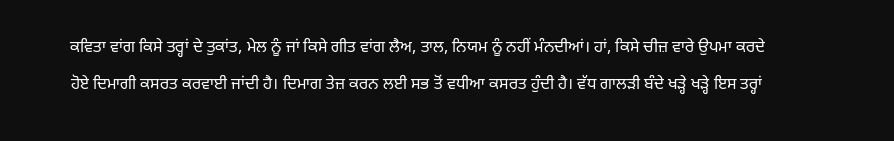ਕਵਿਤਾ ਵਾਂਗ ਕਿਸੇ ਤਰ੍ਹਾਂ ਦੇ ਤੁਕਾਂਤ, ਮੇਲ ਨੂੰ ਜਾਂ ਕਿਸੇ ਗੀਤ ਵਾਂਗ ਲੈਅ, ਤਾਲ, ਨਿਯਮ ਨੂੰ ਨਹੀਂ ਮੰਨਦੀਆਂ। ਹਾਂ, ਕਿਸੇ ਚੀਜ਼ ਵਾਰੇ ਉਪਮਾ ਕਰਦੇ ਹੋਏ ਦਿਮਾਗੀ ਕਸਰਤ ਕਰਵਾਈ ਜਾਂਦੀ ਹੈ। ਦਿਮਾਗ ਤੇਜ਼ ਕਰਨ ਲਈ ਸਭ ਤੋਂ ਵਧੀਆ ਕਸਰਤ ਹੁੰਦੀ ਹੈ। ਵੱਧ ਗਾਲੜੀ ਬੰਦੇ ਖੜ੍ਹੇ ਖੜ੍ਹੇ ਇਸ ਤਰ੍ਹਾਂ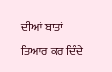ਦੀਆਂ ਬਾਤਾਂ ਤਿਆਰ ਕਰ ਦਿੰਦੇ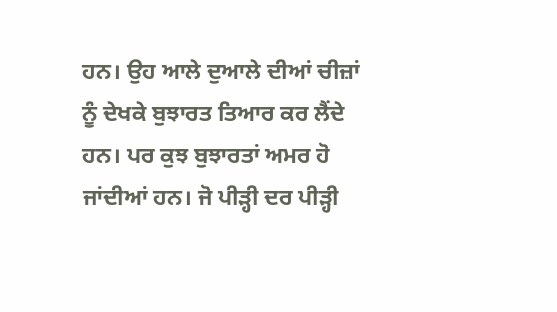ਹਨ। ਉਹ ਆਲੇ ਦੁਆਲੇ ਦੀਆਂ ਚੀਜ਼ਾਂ ਨੂੰ ਦੇਖਕੇ ਬੁਝਾਰਤ ਤਿਆਰ ਕਰ ਲੈਂਦੇ ਹਨ। ਪਰ ਕੁਝ ਬੁਝਾਰਤਾਂ ਅਮਰ ਹੋ ਜਾਂਦੀਆਂ ਹਨ। ਜੋ ਪੀੜ੍ਹੀ ਦਰ ਪੀੜ੍ਹੀ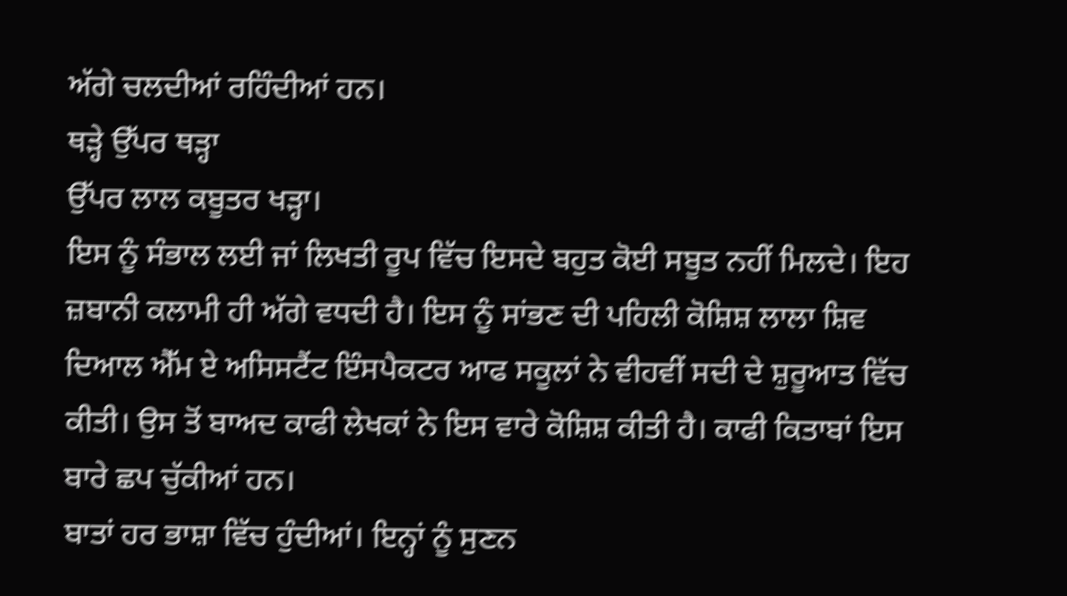ਅੱਗੇ ਚਲਦੀਆਂ ਰਹਿੰਦੀਆਂ ਹਨ।
ਥੜ੍ਹੇ ਉੱਪਰ ਥੜ੍ਹਾ
ਉੱਪਰ ਲਾਲ ਕਬੂਤਰ ਖੜ੍ਹਾ।
ਇਸ ਨੂੰ ਸੰਭਾਲ ਲਈ ਜਾਂ ਲਿਖਤੀ ਰੂਪ ਵਿੱਚ ਇਸਦੇ ਬਹੁਤ ਕੋਈ ਸਬੂਤ ਨਹੀਂ ਮਿਲਦੇ। ਇਹ ਜ਼ਬਾਨੀ ਕਲਾਮੀ ਹੀ ਅੱਗੇ ਵਧਦੀ ਹੈ। ਇਸ ਨੂੰ ਸਾਂਭਣ ਦੀ ਪਹਿਲੀ ਕੋਸ਼ਿਸ਼ ਲਾਲਾ ਸ਼ਿਵ ਦਿਆਲ ਐੱਮ ਏ ਅਸਿਸਟੈਂਟ ਇੰਸਪੈਕਟਰ ਆਫ ਸਕੂਲਾਂ ਨੇ ਵੀਹਵੀਂ ਸਦੀ ਦੇ ਸ਼ੁਰੂਆਤ ਵਿੱਚ ਕੀਤੀ। ਉਸ ਤੋਂ ਬਾਅਦ ਕਾਫੀ ਲੇਖਕਾਂ ਨੇ ਇਸ ਵਾਰੇ ਕੋਸ਼ਿਸ਼ ਕੀਤੀ ਹੈ। ਕਾਫੀ ਕਿਤਾਬਾਂ ਇਸ ਬਾਰੇ ਛਪ ਚੁੱਕੀਆਂ ਹਨ।
ਬਾਤਾਂ ਹਰ ਭਾਸ਼ਾ ਵਿੱਚ ਹੁੰਦੀਆਂ। ਇਨ੍ਹਾਂ ਨੂੰ ਸੁਣਨ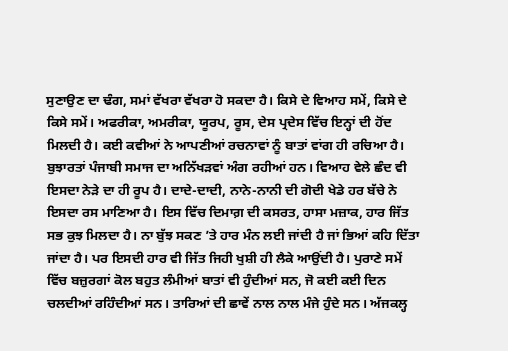ਸੁਣਾਉਣ ਦਾ ਢੰਗ, ਸਮਾਂ ਵੱਖਰਾ ਵੱਖਰਾ ਹੋ ਸਕਦਾ ਹੈ। ਕਿਸੇ ਦੇ ਵਿਆਹ ਸਮੇਂ, ਕਿਸੇ ਦੇ ਕਿਸੇ ਸਮੇਂ। ਅਫਰੀਕਾ, ਅਮਰੀਕਾ, ਯੂਰਪ, ਰੂਸ, ਦੇਸ ਪ੍ਰਦੇਸ ਵਿੱਚ ਇਨ੍ਹਾਂ ਦੀ ਹੋਂਦ ਮਿਲਦੀ ਹੈ। ਕਈ ਕਵੀਆਂ ਨੇ ਆਪਣੀਆਂ ਰਚਨਾਵਾਂ ਨੂੰ ਬਾਤਾਂ ਵਾਂਗ ਹੀ ਰਚਿਆ ਹੈ।
ਬੁਝਾਰਤਾਂ ਪੰਜਾਬੀ ਸਮਾਜ ਦਾ ਅਨਿੱਖੜਵਾਂ ਅੰਗ ਰਹੀਆਂ ਹਨ। ਵਿਆਹ ਵੇਲੇ ਛੰਦ ਵੀ ਇਸਦਾ ਨੇੜੇ ਦਾ ਹੀ ਰੂਪ ਹੈ। ਦਾਦੇ-ਦਾਦੀ, ਨਾਨੇ-ਨਾਨੀ ਦੀ ਗੋਦੀ ਖੇਡੇ ਹਰ ਬੱਚੇ ਨੇ ਇਸਦਾ ਰਸ ਮਾਣਿਆ ਹੈ। ਇਸ ਵਿੱਚ ਦਿਮਾਗ਼ ਦੀ ਕਸਰਤ, ਹਾਸਾ ਮਜ਼ਾਕ, ਹਾਰ ਜਿੱਤ ਸਭ ਕੁਝ ਮਿਲਦਾ ਹੈ। ਨਾ ਬੁੱਝ ਸਕਣ ’ਤੇ ਹਾਰ ਮੰਨ ਲਈ ਜਾਂਦੀ ਹੈ ਜਾਂ ਭਿਆਂ ਕਹਿ ਦਿੱਤਾ ਜਾਂਦਾ ਹੈ। ਪਰ ਇਸਦੀ ਹਾਰ ਵੀ ਜਿੱਤ ਜਿਹੀ ਖੁਸ਼ੀ ਹੀ ਲੈਕੇ ਆਉਂਦੀ ਹੈ। ਪੁਰਾਣੇ ਸਮੇਂ ਵਿੱਚ ਬਜ਼ੁਰਗਾਂ ਕੋਲ ਬਹੁਤ ਲੰਮੀਆਂ ਬਾਤਾਂ ਵੀ ਹੁੰਦੀਆਂ ਸਨ, ਜੋ ਕਈ ਕਈ ਦਿਨ ਚਲਦੀਆਂ ਰਹਿੰਦੀਆਂ ਸਨ। ਤਾਰਿਆਂ ਦੀ ਛਾਵੇਂ ਨਾਲ ਨਾਲ ਮੰਜੇ ਹੁੰਦੇ ਸਨ। ਅੱਜਕਲ੍ਹ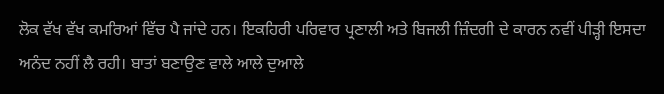ਲੋਕ ਵੱਖ ਵੱਖ ਕਮਰਿਆਂ ਵਿੱਚ ਪੈ ਜਾਂਦੇ ਹਨ। ਇਕਹਿਰੀ ਪਰਿਵਾਰ ਪ੍ਰਣਾਲੀ ਅਤੇ ਬਿਜਲੀ ਜ਼ਿੰਦਗੀ ਦੇ ਕਾਰਨ ਨਵੀਂ ਪੀੜ੍ਹੀ ਇਸਦਾ ਅਨੰਦ ਨਹੀਂ ਲੈ ਰਹੀ। ਬਾਤਾਂ ਬਣਾਉਣ ਵਾਲੇ ਆਲੇ ਦੁਆਲੇ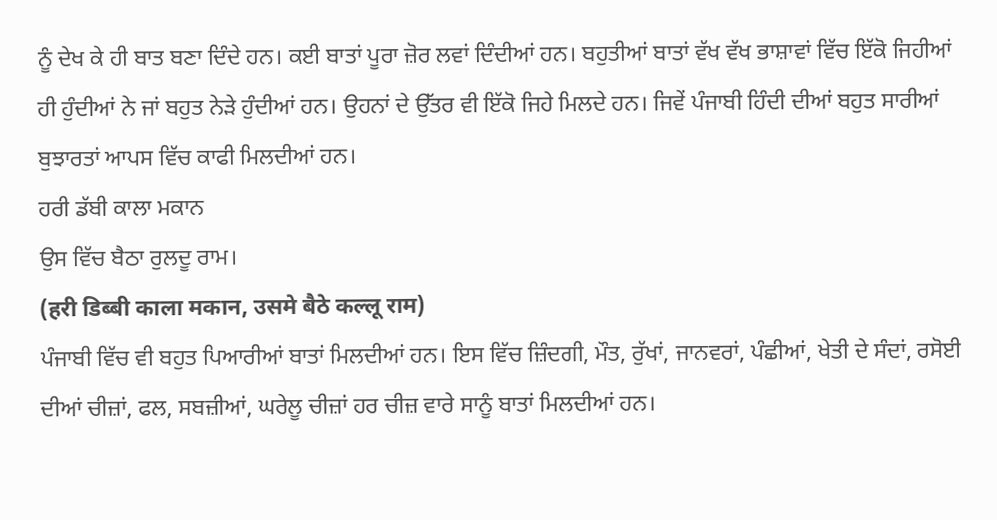ਨੂੰ ਦੇਖ ਕੇ ਹੀ ਬਾਤ ਬਣਾ ਦਿੰਦੇ ਹਨ। ਕਈ ਬਾਤਾਂ ਪੂਰਾ ਜ਼ੋਰ ਲਵਾਂ ਦਿੰਦੀਆਂ ਹਨ। ਬਹੁਤੀਆਂ ਬਾਤਾਂ ਵੱਖ ਵੱਖ ਭਾਸ਼ਾਵਾਂ ਵਿੱਚ ਇੱਕੋ ਜਿਹੀਆਂ ਹੀ ਹੁੰਦੀਆਂ ਨੇ ਜਾਂ ਬਹੁਤ ਨੇੜੇ ਹੁੰਦੀਆਂ ਹਨ। ਉਹਨਾਂ ਦੇ ਉੱਤਰ ਵੀ ਇੱਕੋ ਜਿਹੇ ਮਿਲਦੇ ਹਨ। ਜਿਵੇਂ ਪੰਜਾਬੀ ਹਿੰਦੀ ਦੀਆਂ ਬਹੁਤ ਸਾਰੀਆਂ ਬੁਝਾਰਤਾਂ ਆਪਸ ਵਿੱਚ ਕਾਫੀ ਮਿਲਦੀਆਂ ਹਨ।
ਹਰੀ ਡੱਬੀ ਕਾਲਾ ਮਕਾਨ
ਉਸ ਵਿੱਚ ਬੈਠਾ ਰੁਲਦੂ ਰਾਮ।
(हरी डिब्बी काला मकान, उसमे बैठे कल्लू राम)
ਪੰਜਾਬੀ ਵਿੱਚ ਵੀ ਬਹੁਤ ਪਿਆਰੀਆਂ ਬਾਤਾਂ ਮਿਲਦੀਆਂ ਹਨ। ਇਸ ਵਿੱਚ ਜ਼ਿੰਦਗੀ, ਮੌਤ, ਰੁੱਖਾਂ, ਜਾਨਵਰਾਂ, ਪੰਛੀਆਂ, ਖੇਤੀ ਦੇ ਸੰਦਾਂ, ਰਸੋਈ ਦੀਆਂ ਚੀਜ਼ਾਂ, ਫਲ, ਸਬਜ਼ੀਆਂ, ਘਰੇਲੂ ਚੀਜ਼ਾਂ ਹਰ ਚੀਜ਼ ਵਾਰੇ ਸਾਨੂੰ ਬਾਤਾਂ ਮਿਲਦੀਆਂ ਹਨ।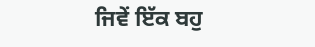ਜਿਵੇਂ ਇੱਕ ਬਹੁ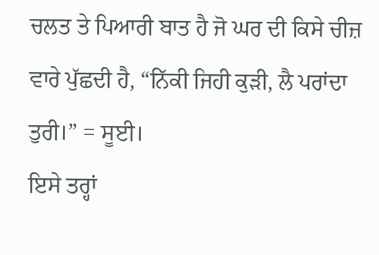ਚਲਤ ਤੇ ਪਿਆਰੀ ਬਾਤ ਹੈ ਜੋ ਘਰ ਦੀ ਕਿਸੇ ਚੀਜ਼ ਵਾਰੇ ਪੁੱਛਦੀ ਹੈ, “ਨਿੱਕੀ ਜਿਹੀ ਕੁੜੀ, ਲੈ ਪਰਾਂਦਾ ਤੁਰੀ।” = ਸੂਈ।
ਇਸੇ ਤਰ੍ਹਾਂ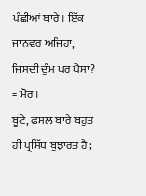ਪੰਛੀਆਂ ਬਾਰੇ। ਇੱਕ ਜਾਨਵਰ ਅਜਿਹਾ, ਜਿਸਦੀ ਦੁੰਮ ਪਰ ਪੈਸਾ? = ਮੋਰ।
ਬੂਟੇ, ਫਸਲ ਬਾਰੇ ਬਹੁਤ ਹੀ ਪ੍ਰਸਿੱਧ ਬੁਝਾਰਤ ਹੈ;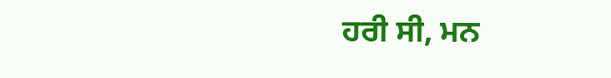ਹਰੀ ਸੀ, ਮਨ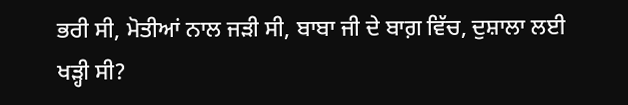ਭਰੀ ਸੀ, ਮੋਤੀਆਂ ਨਾਲ ਜੜੀ ਸੀ, ਬਾਬਾ ਜੀ ਦੇ ਬਾਗ਼ ਵਿੱਚ, ਦੁਸ਼ਾਲਾ ਲਈ ਖੜ੍ਹੀ ਸੀ?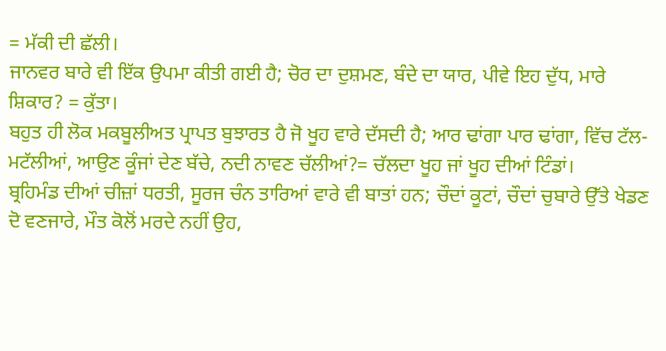= ਮੱਕੀ ਦੀ ਛੱਲੀ।
ਜਾਨਵਰ ਬਾਰੇ ਵੀ ਇੱਕ ਉਪਮਾ ਕੀਤੀ ਗਈ ਹੈ; ਚੋਰ ਦਾ ਦੁਸ਼ਮਣ, ਬੰਦੇ ਦਾ ਯਾਰ, ਪੀਵੇ ਇਹ ਦੁੱਧ, ਮਾਰੇ ਸ਼ਿਕਾਰ? = ਕੁੱਤਾ।
ਬਹੁਤ ਹੀ ਲੋਕ ਮਕਬੂਲੀਅਤ ਪ੍ਰਾਪਤ ਬੁਝਾਰਤ ਹੈ ਜੋ ਖੂਹ ਵਾਰੇ ਦੱਸਦੀ ਹੈ; ਆਰ ਢਾਂਗਾ ਪਾਰ ਢਾਂਗਾ, ਵਿੱਚ ਟੱਲ-ਮਟੱਲੀਆਂ, ਆਉਣ ਕੂੰਜਾਂ ਦੇਣ ਬੱਚੇ, ਨਦੀ ਨਾਵਣ ਚੱਲੀਆਂ?= ਚੱਲਦਾ ਖੂਹ ਜਾਂ ਖੂਹ ਦੀਆਂ ਟਿੰਡਾਂ।
ਬ੍ਰਹਿਮੰਡ ਦੀਆਂ ਚੀਜ਼ਾਂ ਧਰਤੀ, ਸੂਰਜ ਚੰਨ ਤਾਰਿਆਂ ਵਾਰੇ ਵੀ ਬਾਤਾਂ ਹਨ; ਚੌਦਾਂ ਕੂਟਾਂ, ਚੌਦਾਂ ਚੁਬਾਰੇ ਉੱਤੇ ਖੇਡਣ ਦੋ ਵਣਜਾਰੇ, ਮੌਤ ਕੋਲੋਂ ਮਰਦੇ ਨਹੀਂ ਉਹ,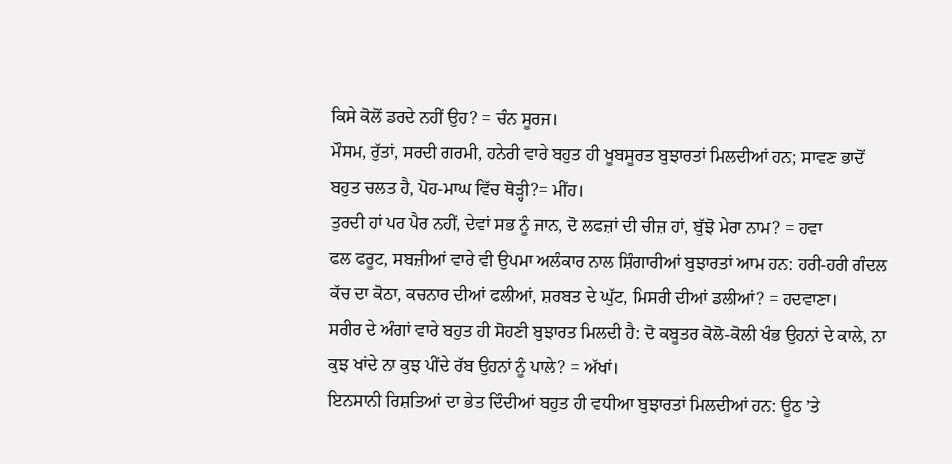ਕਿਸੇ ਕੋਲੋਂ ਡਰਦੇ ਨਹੀਂ ਉਹ? = ਚੰਨ ਸੂਰਜ।
ਮੌਸਮ, ਰੁੱਤਾਂ, ਸਰਦੀ ਗਰਮੀ, ਹਨੇਰੀ ਵਾਰੇ ਬਹੁਤ ਹੀ ਖੂਬਸੂਰਤ ਬੁਝਾਰਤਾਂ ਮਿਲਦੀਆਂ ਹਨ; ਸਾਵਣ ਭਾਦੋਂ ਬਹੁਤ ਚਲਤ ਹੈ, ਪੋਹ-ਮਾਘ ਵਿੱਚ ਥੋੜ੍ਹੀ?= ਮੀਂਹ।
ਤੁਰਦੀ ਹਾਂ ਪਰ ਪੈਰ ਨਹੀਂ, ਦੇਵਾਂ ਸਭ ਨੂੰ ਜਾਨ, ਦੋ ਲਫਜ਼ਾਂ ਦੀ ਚੀਜ਼ ਹਾਂ, ਬੁੱਝੋ ਮੇਰਾ ਨਾਮ? = ਹਵਾ
ਫਲ ਫਰੂਟ, ਸਬਜ਼ੀਆਂ ਵਾਰੇ ਵੀ ਉਪਮਾ ਅਲੰਕਾਰ ਨਾਲ ਸ਼ਿੰਗਾਰੀਆਂ ਬੁਝਾਰਤਾਂ ਆਮ ਹਨ: ਹਰੀ-ਹਰੀ ਗੰਦਲ ਕੱਚ ਦਾ ਕੋਠਾ, ਕਚਨਾਰ ਦੀਆਂ ਫਲੀਆਂ, ਸ਼ਰਬਤ ਦੇ ਘੁੱਟ, ਮਿਸਰੀ ਦੀਆਂ ਡਲੀਆਂ? = ਹਦਵਾਣਾ।
ਸਰੀਰ ਦੇ ਅੰਗਾਂ ਵਾਰੇ ਬਹੁਤ ਹੀ ਸੋਹਣੀ ਬੁਝਾਰਤ ਮਿਲਦੀ ਹੈ: ਦੋ ਕਬੂਤਰ ਕੋਲੋ-ਕੋਲੀ ਖੰਭ ਉਹਨਾਂ ਦੇ ਕਾਲੇ, ਨਾ ਕੁਝ ਖਾਂਦੇ ਨਾ ਕੁਝ ਪੀਂਦੇ ਰੱਬ ਉਹਨਾਂ ਨੂੰ ਪਾਲੇ? = ਅੱਖਾਂ।
ਇਨਸਾਨੀ ਰਿਸ਼ਤਿਆਂ ਦਾ ਭੇਤ ਦਿੰਦੀਆਂ ਬਹੁਤ ਹੀ ਵਧੀਆ ਬੁਝਾਰਤਾਂ ਮਿਲਦੀਆਂ ਹਨ: ਊਠ ’ਤੇ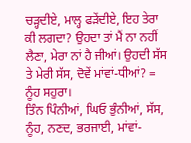ਚੜ੍ਹਦੀਏ, ਮਾਲ੍ਹ ਫੜੇਂਦੀਏ, ਇਹ ਤੇਰਾ ਕੀ ਲਗਦਾ? ਉਹਦਾ ਤਾਂ ਮੈਂ ਨਾ ਨਹੀਂ ਲੈਣਾ, ਮੇਰਾ ਨਾਂ ਹੈ ਜੀਆਂ। ਉਹਦੀ ਸੱਸ ਤੇ ਮੇਰੀ ਸੱਸ, ਦੋਵੇਂ ਮਾਂਵਾਂ-ਧੀਆਂ? = ਨੂੰਹ ਸਹੁਰਾ।
ਤਿੰਨ ਪਿੰਨੀਆਂ, ਘਿਓ ਭੁੰਨੀਆਂ, ਸੱਸ, ਨੂੰਹ, ਨਣਦ, ਭਰਜਾਈ, ਮਾਂਵਾਂ-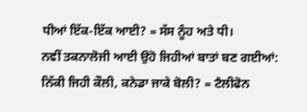ਧੀਆਂ ਇੱਕ-ਇੱਕ ਆਈ? = ਸੱਸ ਨੂੰਹ ਅਤੇ ਧੀ।
ਨਵੀਂ ਤਕਨਾਲੋਜੀ ਆਈ ਉਹੋ ਜਿਹੀਆਂ ਬਾਤਾਂ ਬਣ ਗਈਆਂ: ਨਿੱਕੀ ਜਿਹੀ ਕੌਲੀ, ਕਨੇਡਾ ਜਾਕੇ ਬੋਲੀ? = ਟੈਲੀਫੋਨ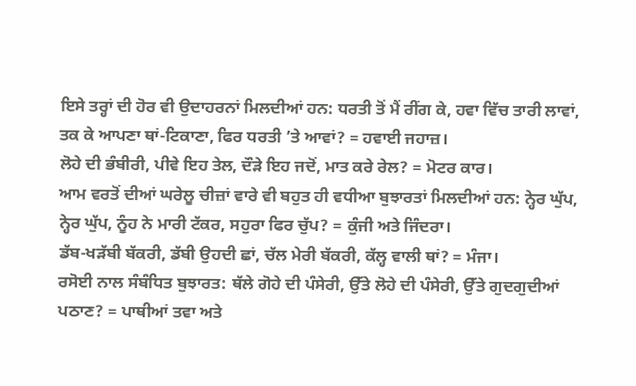ਇਸੇ ਤਰ੍ਹਾਂ ਦੀ ਹੋਰ ਵੀ ਉਦਾਹਰਨਾਂ ਮਿਲਦੀਆਂ ਹਨ: ਧਰਤੀ ਤੋਂ ਮੈਂ ਰੀਂਗ ਕੇ, ਹਵਾ ਵਿੱਚ ਤਾਰੀ ਲਾਵਾਂ, ਤਕ ਕੇ ਆਪਣਾ ਥਾਂ-ਟਿਕਾਣਾ, ਫਿਰ ਧਰਤੀ ’ਤੇ ਆਵਾਂ? = ਹਵਾਈ ਜਹਾਜ਼।
ਲੋਹੇ ਦੀ ਭੰਬੀਰੀ, ਪੀਵੇ ਇਹ ਤੇਲ, ਦੌੜੇ ਇਹ ਜਦੋਂ, ਮਾਤ ਕਰੇ ਰੇਲ? = ਮੋਟਰ ਕਾਰ।
ਆਮ ਵਰਤੋਂ ਦੀਆਂ ਘਰੇਲੂ ਚੀਜ਼ਾਂ ਵਾਰੇ ਵੀ ਬਹੁਤ ਹੀ ਵਧੀਆ ਬੁਝਾਰਤਾਂ ਮਿਲਦੀਆਂ ਹਨ: ਨ੍ਹੇਰ ਘੁੱਪ, ਨ੍ਹੇਰ ਘੁੱਪ, ਨੂੰਹ ਨੇ ਮਾਰੀ ਟੱਕਰ, ਸਹੁਰਾ ਫਿਰ ਚੁੱਪ? = ਕੁੰਜੀ ਅਤੇ ਜਿੰਦਰਾ।
ਡੱਬ-ਖੜੱਬੀ ਬੱਕਰੀ, ਡੱਬੀ ਉਹਦੀ ਛਾਂ, ਚੱਲ ਮੇਰੀ ਬੱਕਰੀ, ਕੱਲ੍ਹ ਵਾਲੀ ਥਾਂ? = ਮੰਜਾ।
ਰਸੋਈ ਨਾਲ ਸੰਬੰਧਿਤ ਬੁਝਾਰਤ: ਥੱਲੇ ਗੋਹੇ ਦੀ ਪੰਸੇਰੀ, ਉੱਤੇ ਲੋਹੇ ਦੀ ਪੰਸੇਰੀ, ਉੱਤੇ ਗੁਦਗੁਦੀਆਂ ਪਠਾਣ? = ਪਾਥੀਆਂ ਤਵਾ ਅਤੇ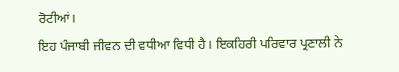ਰੋਟੀਆਂ।
ਇਹ ਪੰਜਾਬੀ ਜੀਵਨ ਦੀ ਵਧੀਆ ਵਿਧੀ ਹੈ। ਇਕਹਿਰੀ ਪਰਿਵਾਰ ਪ੍ਰਣਾਲੀ ਨੇ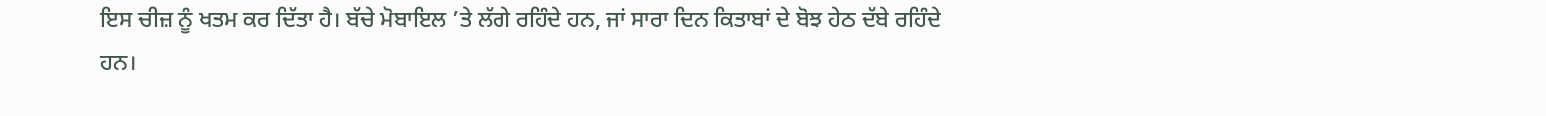ਇਸ ਚੀਜ਼ ਨੂੰ ਖਤਮ ਕਰ ਦਿੱਤਾ ਹੈ। ਬੱਚੇ ਮੋਬਾਇਲ ’ਤੇ ਲੱਗੇ ਰਹਿੰਦੇ ਹਨ, ਜਾਂ ਸਾਰਾ ਦਿਨ ਕਿਤਾਬਾਂ ਦੇ ਬੋਝ ਹੇਠ ਦੱਬੇ ਰਹਿੰਦੇ ਹਨ।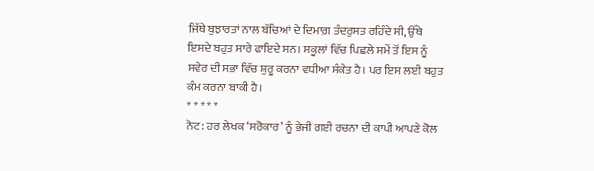ਜਿੱਥੇ ਬੁਝਾਰਤਾਂ ਨਾਲ ਬੱਚਿਆਂ ਦੇ ਦਿਮਾਗ਼ ਤੰਦਰੁਸਤ ਰਹਿੰਦੇ ਸੀ, ਉੱਥੇ ਇਸਦੇ ਬਹੁਤ ਸਾਰੇ ਫਾਇਦੇ ਸਨ। ਸਕੂਲਾਂ ਵਿੱਚ ਪਿਛਲੇ ਸਮੇਂ ਤੋਂ ਇਸ ਨੂੰ ਸਵੇਰ ਦੀ ਸਭਾ ਵਿੱਚ ਸ਼ੁਰੂ ਕਰਨਾ ਵਧੀਆ ਸੰਕੇਤ ਹੈ। ਪਰ ਇਸ ਲਈ ਬਹੁਤ ਕੰਮ ਕਰਨਾ ਬਾਕੀ ਹੈ।
* * * * *
ਨੋਟ: ਹਰ ਲੇਖਕ ‘ਸਰੋਕਾਰ’ ਨੂੰ ਭੇਜੀ ਗਈ ਰਚਨਾ ਦੀ ਕਾਪੀ ਆਪਣੇ ਕੋਲ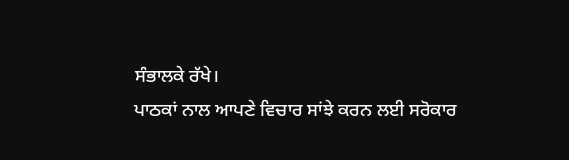ਸੰਭਾਲਕੇ ਰੱਖੇ।
ਪਾਠਕਾਂ ਨਾਲ ਆਪਣੇ ਵਿਚਾਰ ਸਾਂਝੇ ਕਰਨ ਲਈ ਸਰੋਕਾਰ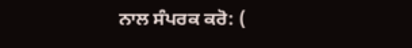ਨਾਲ ਸੰਪਰਕ ਕਰੋ: (